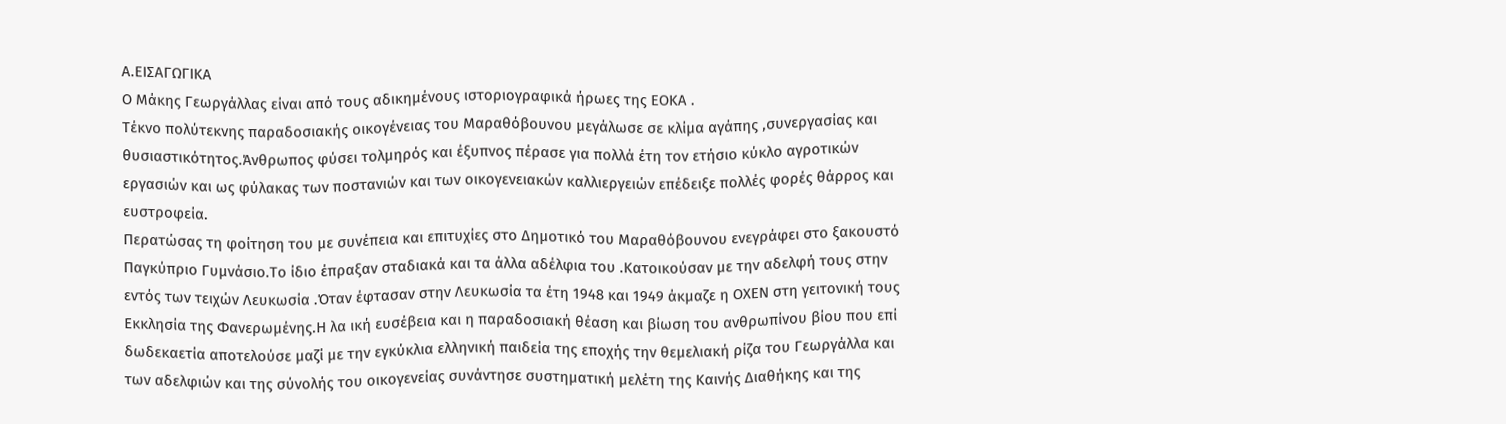Α.ΕΙΣΑΓΩΓΙΚΑ
Ο Μάκης Γεωργάλλας είναι από τους αδικημένους ιστοριογραφικά ήρωες της ΕΟΚΑ .
Τέκνο πολύτεκνης παραδοσιακής οικογένειας του Μαραθόβουνου μεγάλωσε σε κλίμα αγάπης ,συνεργασίας και θυσιαστικότητος.Άνθρωπος φύσει τολμηρός και έξυπνος πέρασε για πολλά έτη τον ετήσιο κύκλο αγροτικών εργασιών και ως φύλακας των ποστανιών και των οικογενειακών καλλιεργειών επέδειξε πολλές φορές θάρρος και ευστροφεία.
Περατώσας τη φοίτηση του με συνέπεια και επιτυχίες στο Δημοτικό του Μαραθόβουνου ενεγράφει στο ξακουστό Παγκύπριο Γυμνάσιο.Το ίδιο έπραξαν σταδιακά και τα άλλα αδέλφια του .Κατοικούσαν με την αδελφή τους στην εντός των τειχών Λευκωσία .Όταν έφτασαν στην Λευκωσία τα έτη 1948 και 1949 άκμαζε η ΟΧΕΝ στη γειτονική τους Εκκλησία της Φανερωμένης.Η λα ική ευσέβεια και η παραδοσιακή θέαση και βίωση του ανθρωπίνου βίου που επί δωδεκαετία αποτελούσε μαζί με την εγκύκλια ελληνική παιδεία της εποχής την θεμελιακή ρίζα του Γεωργάλλα και των αδελφιών και της σύνολής του οικογενείας συνάντησε συστηματική μελέτη της Καινής Διαθήκης και της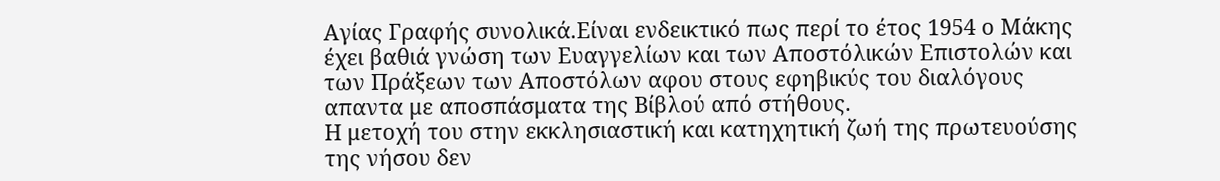Αγίας Γραφής συνολικά.Είναι ενδεικτικό πως περί το έτος 1954 ο Μάκης έχει βαθιά γνώση των Ευαγγελίων και των Αποστόλικών Επιστολών και των Πράξεων των Αποστόλων αφου στους εφηβικύς του διαλόγους απαντα με αποσπάσματα της Βίβλού από στήθους.
Η μετοχή του στην εκκλησιαστική και κατηχητική ζωή της πρωτευούσης της νήσου δεν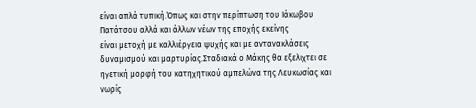είναι απλά τυπική.Όπως και στην περίπτωση του Ιάκωβου Πατάτσου αλλά και άλλων νέων της εποχής εκείνης
είναι μετοχή με καλλιέργεια ψυχής και με αντανακλάσεις δυναμισμού και μαρτυρίας.Σταδιακά ο Μάκης θα εξελιχτει σε ηγετική μορφή του κατηχητικού αμπελώνα της Λευκωσίας και νωρίς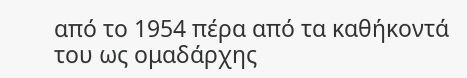από το 1954 πέρα από τα καθήκοντά του ως ομαδάρχης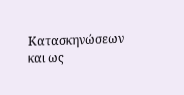Κατασκηνώσεων και ως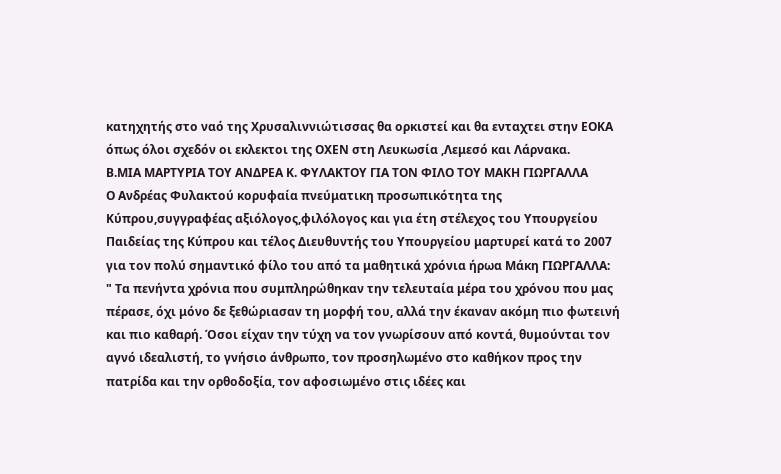κατηχητής στο ναό της Χρυσαλιννιώτισσας θα ορκιστεί και θα ενταχτει στην ΕΟΚΑ όπως όλοι σχεδόν οι εκλεκτοι της ΟΧΕΝ στη Λευκωσία ,Λεμεσό και Λάρνακα.
Β.ΜΙΑ ΜΑΡΤΥΡΙΑ ΤΟΥ ΑΝΔΡΕΑ Κ. ΦΥΛΑΚΤΟΥ ΓΙΑ ΤΟΝ ΦΙΛΟ ΤΟΥ ΜΑΚΗ ΓΙΩΡΓΑΛΛΑ
Ο Ανδρέας Φυλακτού κορυφαία πνεύματικη προσωπικότητα της Κύπρου,συγγραφέας αξιόλογος,φιλόλογος και για έτη στέλεχος του Υπουργείου Παιδείας της Κύπρου και τέλος Διευθυντής του Υπουργείου μαρτυρεί κατά το 2007 για τον πολύ σημαντικό φίλο του από τα μαθητικά χρόνια ήρωα Μάκη ΓΙΩΡΓΑΛΛΑ:
" Τα πενήντα χρόνια που συμπληρώθηκαν την τελευταία μέρα του χρόνου που μας πέρασε, όχι μόνο δε ξεθώριασαν τη μορφή του, αλλά την έκαναν ακόμη πιο φωτεινή και πιο καθαρή. Όσοι είχαν την τύχη να τον γνωρίσουν από κοντά, θυμούνται τον αγνό ιδεαλιστή, το γνήσιο άνθρωπο, τον προσηλωμένο στο καθήκον προς την πατρίδα και την ορθοδοξία, τον αφοσιωμένο στις ιδέες και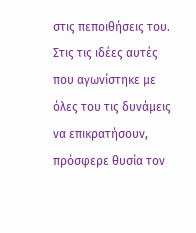στις πεποιθήσεις του. Στις τις ιδέες αυτές που αγωνίστηκε με όλες του τις δυνάμεις να επικρατήσουν, πρόσφερε θυσία τον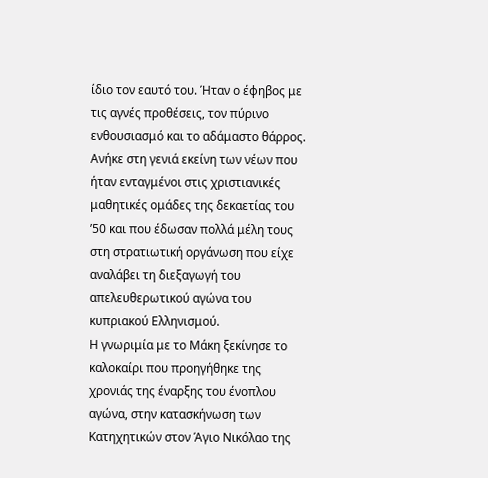ίδιο τον εαυτό του. Ήταν ο έφηβος με τις αγνές προθέσεις, τον πύρινο ενθουσιασμό και το αδάμαστο θάρρος. Ανήκε στη γενιά εκείνη των νέων που ήταν ενταγμένοι στις χριστιανικές μαθητικές ομάδες της δεκαετίας του ’50 και που έδωσαν πολλά μέλη τους στη στρατιωτική οργάνωση που είχε αναλάβει τη διεξαγωγή του απελευθερωτικού αγώνα του κυπριακού Ελληνισμού.
Η γνωριμία με το Μάκη ξεκίνησε το καλοκαίρι που προηγήθηκε της χρονιάς της έναρξης του ένοπλου αγώνα, στην κατασκήνωση των Κατηχητικών στον Άγιο Νικόλαο της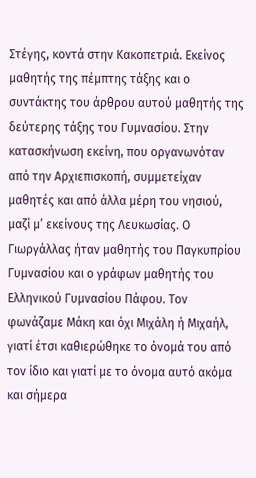Στέγης, κοντά στην Κακοπετριά. Εκείνος μαθητής της πέμπτης τάξης και ο συντάκτης του άρθρου αυτού μαθητής της δεύτερης τάξης του Γυμνασίου. Στην κατασκήνωση εκείνη, που οργανωνόταν από την Αρχιεπισκοπή, συμμετείχαν μαθητές και από άλλα μέρη του νησιού, μαζί μ’ εκείνους της Λευκωσίας. Ο Γιωργάλλας ήταν μαθητής του Παγκυπρίου Γυμνασίου και ο γράφων μαθητής του Ελληνικού Γυμνασίου Πάφου. Τον φωνάζαμε Μάκη και όχι Μιχάλη ή Μιχαήλ, γιατί έτσι καθιερώθηκε το όνομά του από τον ίδιο και γιατί με το όνομα αυτό ακόμα και σήμερα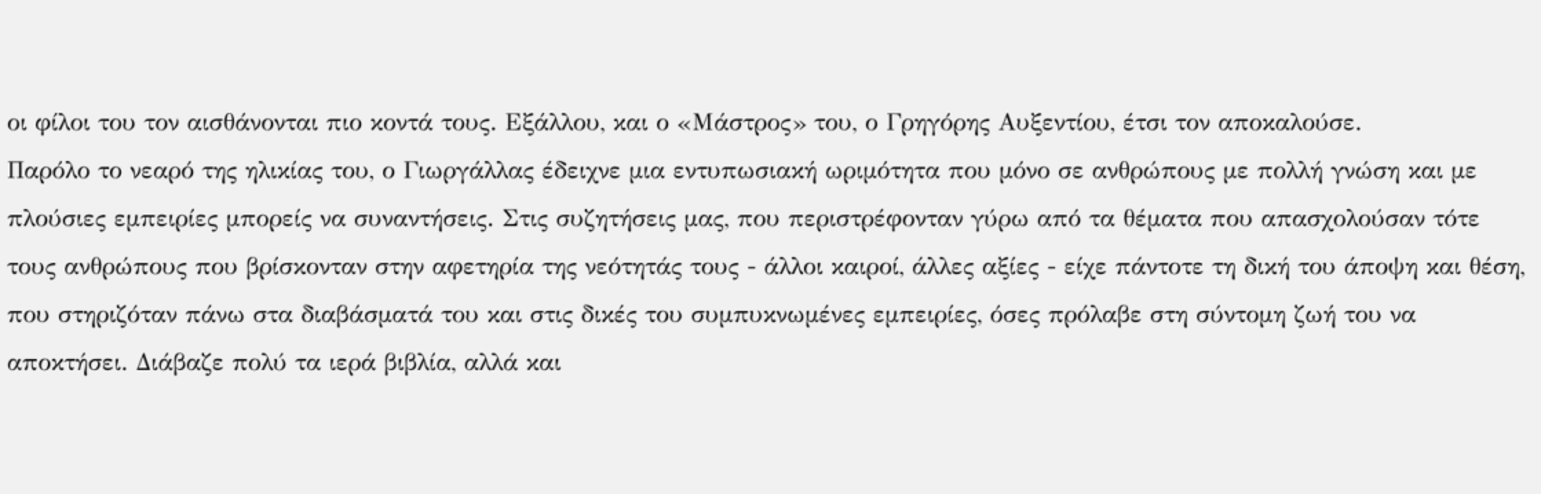οι φίλοι του τον αισθάνονται πιο κοντά τους. Εξάλλου, και ο «Μάστρος» του, ο Γρηγόρης Αυξεντίου, έτσι τον αποκαλούσε.
Παρόλο το νεαρό της ηλικίας του, ο Γιωργάλλας έδειχνε μια εντυπωσιακή ωριμότητα που μόνο σε ανθρώπους με πολλή γνώση και με πλούσιες εμπειρίες μπορείς να συναντήσεις. Στις συζητήσεις μας, που περιστρέφονταν γύρω από τα θέματα που απασχολούσαν τότε τους ανθρώπους που βρίσκονταν στην αφετηρία της νεότητάς τους - άλλοι καιροί, άλλες αξίες - είχε πάντοτε τη δική του άποψη και θέση, που στηριζόταν πάνω στα διαβάσματά του και στις δικές του συμπυκνωμένες εμπειρίες, όσες πρόλαβε στη σύντομη ζωή του να αποκτήσει. Διάβαζε πολύ τα ιερά βιβλία, αλλά και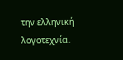την ελληνική λογοτεχνία.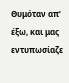Θυμόταν απ’ έξω, και μας εντυπωσίαζε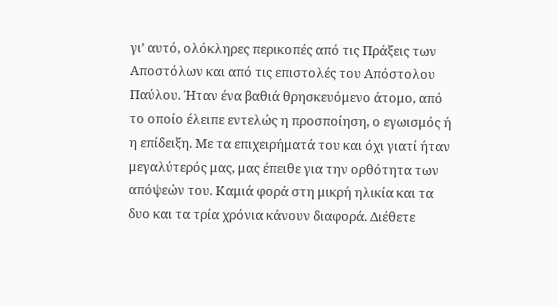γι’ αυτό, ολόκληρες περικοπές από τις Πράξεις των Αποστόλων και από τις επιστολές του Απόστολου Παύλου. Ήταν ένα βαθιά θρησκευόμενο άτομο, από το οποίο έλειπε εντελώς η προσποίηση, ο εγωισμός ή η επίδειξη. Με τα επιχειρήματά του και όχι γιατί ήταν μεγαλύτερός μας, μας έπειθε για την ορθότητα των απόψεών του. Καμιά φορά στη μικρή ηλικία και τα δυο και τα τρία χρόνια κάνουν διαφορά. Διέθετε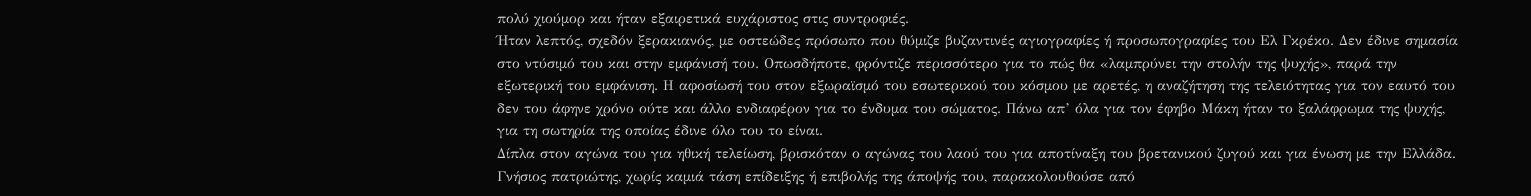πολύ χιούμορ και ήταν εξαιρετικά ευχάριστος στις συντροφιές.
Ήταν λεπτός, σχεδόν ξερακιανός, με οστεώδες πρόσωπο που θύμιζε βυζαντινές αγιογραφίες ή προσωπογραφίες του Ελ Γκρέκο. Δεν έδινε σημασία στο ντύσιμό του και στην εμφάνισή του. Οπωσδήποτε, φρόντιζε περισσότερο για το πώς θα «λαμπρύνει την στολήν της ψυχής», παρά την εξωτερική του εμφάνιση. Η αφοσίωσή του στον εξωραϊσμό του εσωτερικού του κόσμου με αρετές, η αναζήτηση της τελειότητας για τον εαυτό του δεν του άφηνε χρόνο ούτε και άλλο ενδιαφέρον για το ένδυμα του σώματος. Πάνω απ’ όλα για τον έφηβο Μάκη ήταν το ξαλάφρωμα της ψυχής, για τη σωτηρία της οποίας έδινε όλο του το είναι.
Δίπλα στον αγώνα του για ηθική τελείωση, βρισκόταν ο αγώνας του λαού του για αποτίναξη του βρετανικού ζυγού και για ένωση με την Ελλάδα. Γνήσιος πατριώτης, χωρίς καμιά τάση επίδειξης ή επιβολής της άποψής του, παρακολουθούσε από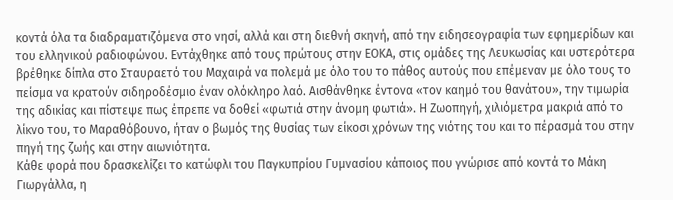κοντά όλα τα διαδραματιζόμενα στο νησί, αλλά και στη διεθνή σκηνή, από την ειδησεογραφία των εφημερίδων και του ελληνικού ραδιοφώνου. Εντάχθηκε από τους πρώτους στην ΕΟΚΑ, στις ομάδες της Λευκωσίας και υστερότερα βρέθηκε δίπλα στο Σταυραετό του Μαχαιρά να πολεμά με όλο του το πάθος αυτούς που επέμεναν με όλο τους το πείσμα να κρατούν σιδηροδέσμιο έναν ολόκληρο λαό. Αισθάνθηκε έντονα «τον καημό του θανάτου», την τιμωρία της αδικίας και πίστεψε πως έπρεπε να δοθεί «φωτιά στην άνομη φωτιά». Η Ζωοπηγή, χιλιόμετρα μακριά από το λίκνο του, το Μαραθόβουνο, ήταν ο βωμός της θυσίας των είκοσι χρόνων της νιότης του και το πέρασμά του στην πηγή της ζωής και στην αιωνιότητα.
Κάθε φορά που δρασκελίζει το κατώφλι του Παγκυπρίου Γυμνασίου κάποιος που γνώρισε από κοντά το Μάκη Γιωργάλλα, η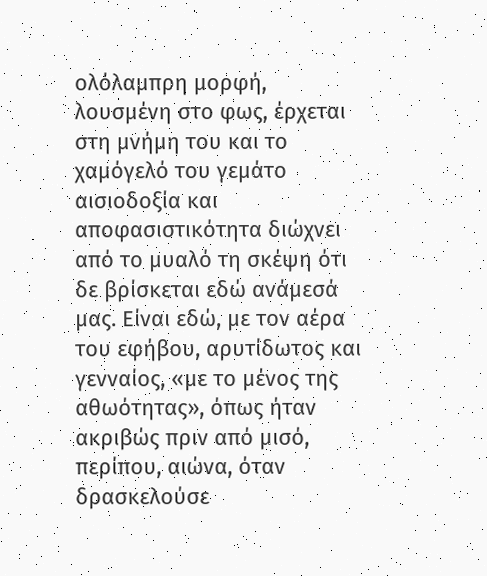ολόλαμπρη μορφή, λουσμένη στο φως, έρχεται στη μνήμη του και το χαμόγελό του γεμάτο αισιοδοξία και αποφασιστικότητα διώχνει από το μυαλό τη σκέψη ότι δε βρίσκεται εδώ ανάμεσά μας. Είναι εδώ, με τον αέρα του εφήβου, αρυτίδωτος και γενναίος, «με το μένος της αθωότητας», όπως ήταν ακριβώς πριν από μισό, περίπου, αιώνα, όταν δρασκελούσε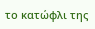το κατώφλι της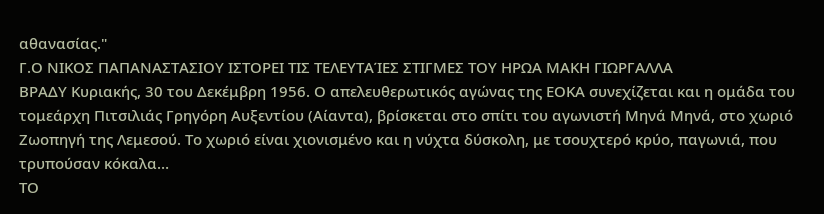αθανασίας."
Γ.Ο ΝΙΚΟΣ ΠΑΠΑΝΑΣΤΑΣΙΟΥ ΙΣΤΟΡΕΙ ΤΙΣ ΤΕΛΕΥΤΑΊΕΣ ΣΤΙΓΜΕΣ ΤΟΥ ΗΡΩΑ ΜΑΚΗ ΓΙΩΡΓΑΛΛΑ
ΒΡΑΔΥ Κυριακής, 30 του Δεκέμβρη 1956. Ο απελευθερωτικός αγώνας της ΕΟΚΑ συνεχίζεται και η ομάδα του τομεάρχη Πιτσιλιάς Γρηγόρη Αυξεντίου (Αίαντα), βρίσκεται στο σπίτι του αγωνιστή Μηνά Μηνά, στο χωριό Ζωοπηγή της Λεμεσού. Το χωριό είναι χιονισμένο και η νύχτα δύσκολη, με τσουχτερό κρύο, παγωνιά, που τρυπούσαν κόκαλα…
ΤΟ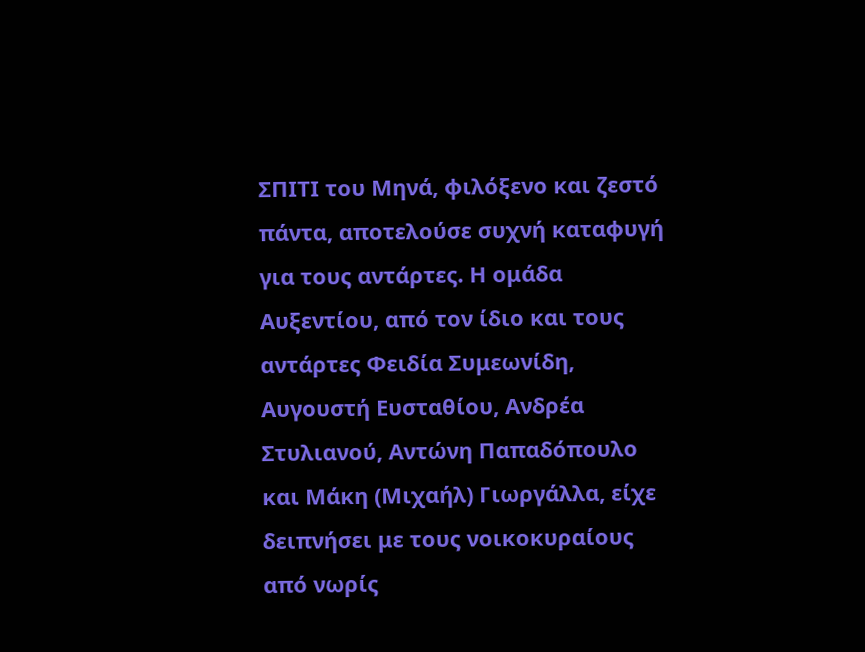ΣΠΙΤΙ του Μηνά, φιλόξενο και ζεστό πάντα, αποτελούσε συχνή καταφυγή για τους αντάρτες. Η ομάδα Αυξεντίου, από τον ίδιο και τους αντάρτες Φειδία Συμεωνίδη, Αυγουστή Ευσταθίου, Ανδρέα Στυλιανού, Αντώνη Παπαδόπουλο και Μάκη (Μιχαήλ) Γιωργάλλα, είχε δειπνήσει με τους νοικοκυραίους από νωρίς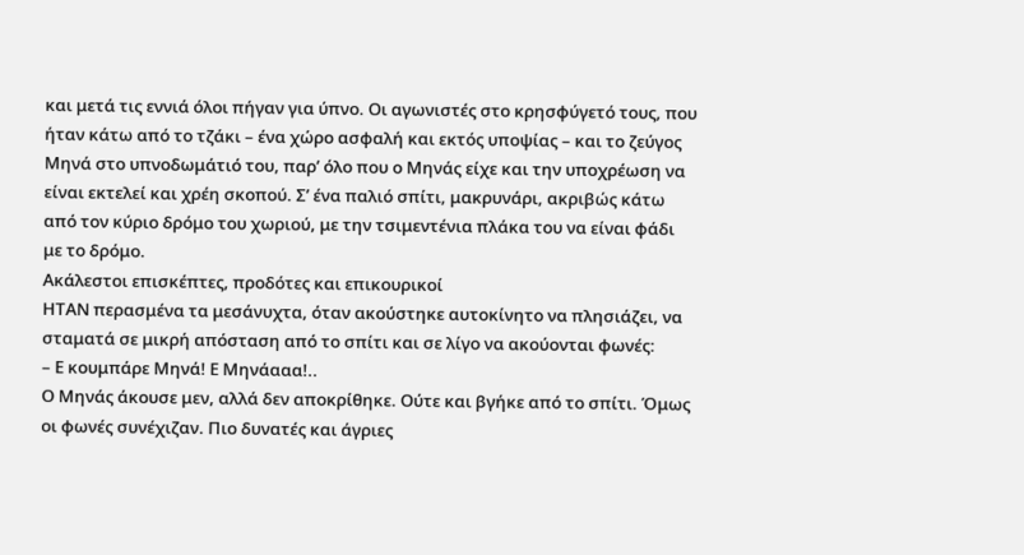και μετά τις εννιά όλοι πήγαν για ύπνο. Οι αγωνιστές στο κρησφύγετό τους, που ήταν κάτω από το τζάκι – ένα χώρο ασφαλή και εκτός υποψίας – και το ζεύγος Μηνά στο υπνοδωμάτιό του, παρ’ όλο που ο Μηνάς είχε και την υποχρέωση να είναι εκτελεί και χρέη σκοπού. Σ’ ένα παλιό σπίτι, μακρυνάρι, ακριβώς κάτω από τον κύριο δρόμο του χωριού, με την τσιμεντένια πλάκα του να είναι φάδι με το δρόμο.
Ακάλεστοι επισκέπτες, προδότες και επικουρικοί
ΗΤΑΝ περασμένα τα μεσάνυχτα, όταν ακούστηκε αυτοκίνητο να πλησιάζει, να σταματά σε μικρή απόσταση από το σπίτι και σε λίγο να ακούονται φωνές:
– Ε κουμπάρε Μηνά! Ε Μηνάααα!..
Ο Μηνάς άκουσε μεν, αλλά δεν αποκρίθηκε. Ούτε και βγήκε από το σπίτι. Όμως οι φωνές συνέχιζαν. Πιο δυνατές και άγριες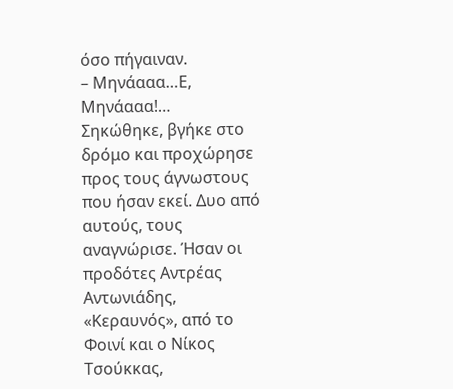όσο πήγαιναν.
– Μηνάααα…Ε, Μηνάααα!…
Σηκώθηκε, βγήκε στο δρόμο και προχώρησε προς τους άγνωστους που ήσαν εκεί. Δυο από αυτούς, τους αναγνώρισε. Ήσαν οι προδότες Αντρέας Αντωνιάδης, «Κεραυνός», από το Φοινί και ο Νίκος Τσούκκας,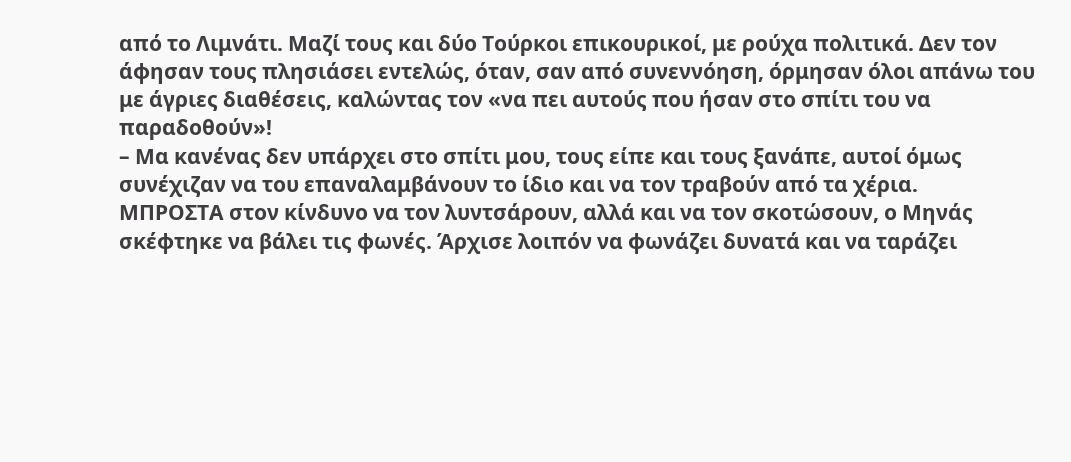από το Λιμνάτι. Μαζί τους και δύο Τούρκοι επικουρικοί, με ρούχα πολιτικά. Δεν τον άφησαν τους πλησιάσει εντελώς, όταν, σαν από συνεννόηση, όρμησαν όλοι απάνω του με άγριες διαθέσεις, καλώντας τον «να πει αυτούς που ήσαν στο σπίτι του να παραδοθούν»!
– Μα κανένας δεν υπάρχει στο σπίτι μου, τους είπε και τους ξανάπε, αυτοί όμως συνέχιζαν να του επαναλαμβάνουν το ίδιο και να τον τραβούν από τα χέρια.
ΜΠΡΟΣΤΑ στον κίνδυνο να τον λυντσάρουν, αλλά και να τον σκοτώσουν, ο Μηνάς σκέφτηκε να βάλει τις φωνές. Άρχισε λοιπόν να φωνάζει δυνατά και να ταράζει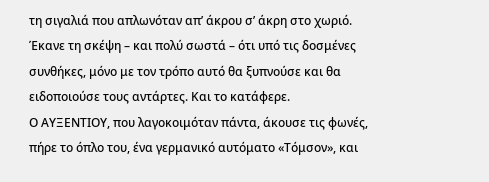τη σιγαλιά που απλωνόταν απ’ άκρου σ’ άκρη στο χωριό. Έκανε τη σκέψη – και πολύ σωστά – ότι υπό τις δοσμένες συνθήκες, μόνο με τον τρόπο αυτό θα ξυπνούσε και θα ειδοποιούσε τους αντάρτες. Και το κατάφερε.
Ο ΑΥΞΕΝΤΙΟΥ, που λαγοκοιμόταν πάντα, άκουσε τις φωνές, πήρε το όπλο του, ένα γερμανικό αυτόματο «Τόμσον», και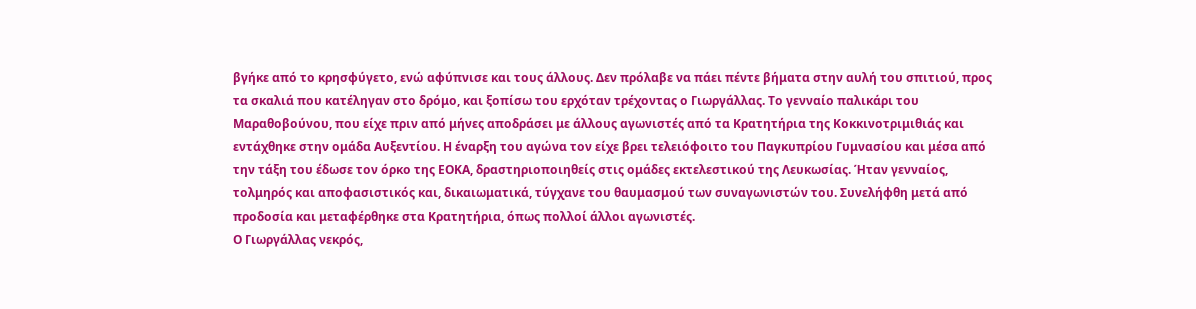βγήκε από το κρησφύγετο, ενώ αφύπνισε και τους άλλους. Δεν πρόλαβε να πάει πέντε βήματα στην αυλή του σπιτιού, προς τα σκαλιά που κατέληγαν στο δρόμο, και ξοπίσω του ερχόταν τρέχοντας ο Γιωργάλλας. Το γενναίο παλικάρι του Μαραθοβούνου, που είχε πριν από μήνες αποδράσει με άλλους αγωνιστές από τα Κρατητήρια της Κοκκινοτριμιθιάς και εντάχθηκε στην ομάδα Αυξεντίου. Η έναρξη του αγώνα τον είχε βρει τελειόφοιτο του Παγκυπρίου Γυμνασίου και μέσα από την τάξη του έδωσε τον όρκο της ΕΟΚΑ, δραστηριοποιηθείς στις ομάδες εκτελεστικού της Λευκωσίας. Ήταν γενναίος, τολμηρός και αποφασιστικός και, δικαιωματικά, τύγχανε του θαυμασμού των συναγωνιστών του. Συνελήφθη μετά από προδοσία και μεταφέρθηκε στα Κρατητήρια, όπως πολλοί άλλοι αγωνιστές.
Ο Γιωργάλλας νεκρός,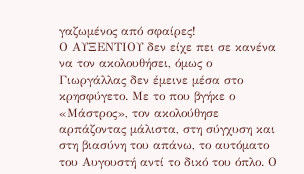γαζωμένος από σφαίρες!
Ο ΑΥΞΕΝΤΙΟΥ δεν είχε πει σε κανένα να τον ακολουθήσει, όμως ο Γιωργάλλας δεν έμεινε μέσα στο κρησφύγετο. Με το που βγήκε ο «Μάστρος», τον ακολούθησε αρπάζοντας μάλιστα, στη σύγχυση και στη βιασύνη του απάνω, το αυτόματο του Αυγουστή αντί το δικό του όπλο. Ο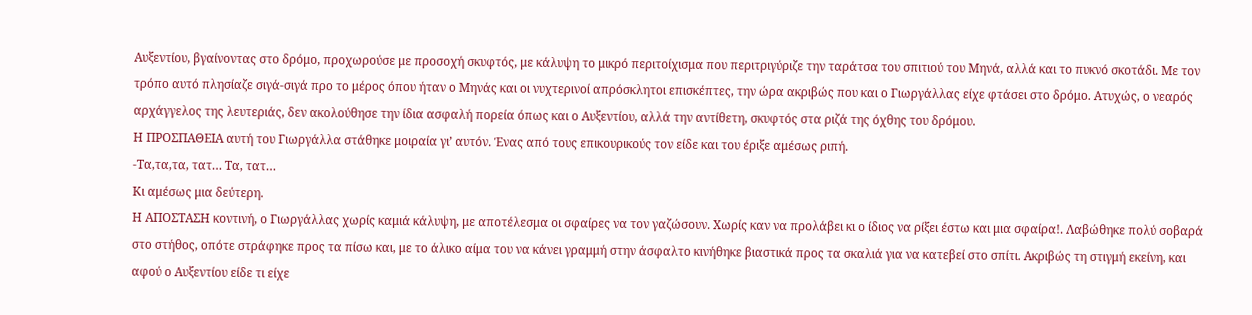Αυξεντίου, βγαίνοντας στο δρόμο, προχωρούσε με προσοχή σκυφτός, με κάλυψη το μικρό περιτοίχισμα που περιτριγύριζε την ταράτσα του σπιτιού του Μηνά, αλλά και το πυκνό σκοτάδι. Με τον τρόπο αυτό πλησίαζε σιγά-σιγά προ το μέρος όπου ήταν ο Μηνάς και οι νυχτερινοί απρόσκλητοι επισκέπτες, την ώρα ακριβώς που και ο Γιωργάλλας είχε φτάσει στο δρόμο. Ατυχώς, ο νεαρός αρχάγγελος της λευτεριάς, δεν ακολούθησε την ίδια ασφαλή πορεία όπως και ο Αυξεντίου, αλλά την αντίθετη, σκυφτός στα ριζά της όχθης του δρόμου.
Η ΠΡΟΣΠΑΘΕΙΑ αυτή του Γιωργάλλα στάθηκε μοιραία γι’ αυτόν. Ένας από τους επικουρικούς τον είδε και του έριξε αμέσως ριπή.
-Τα,τα,τα, τατ… Τα, τατ…
Κι αμέσως μια δεύτερη.
Η ΑΠΟΣΤΑΣΗ κοντινή, ο Γιωργάλλας χωρίς καμιά κάλυψη, με αποτέλεσμα οι σφαίρες να τον γαζώσουν. Χωρίς καν να προλάβει κι ο ίδιος να ρίξει έστω και μια σφαίρα!. Λαβώθηκε πολύ σοβαρά στο στήθος, οπότε στράφηκε προς τα πίσω και, με το άλικο αίμα του να κάνει γραμμή στην άσφαλτο κινήθηκε βιαστικά προς τα σκαλιά για να κατεβεί στο σπίτι. Ακριβώς τη στιγμή εκείνη, και αφού ο Αυξεντίου είδε τι είχε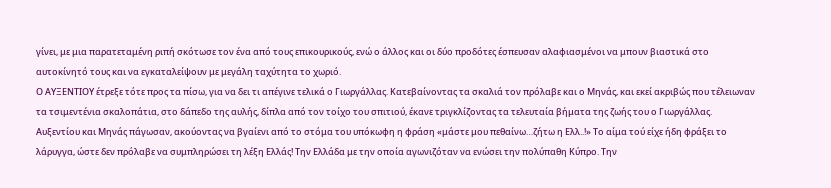γίνει, με μια παρατεταμένη ριπή σκότωσε τον ένα από τους επικουρικούς, ενώ ο άλλος και οι δύο προδότες έσπευσαν αλαφιασμένοι να μπουν βιαστικά στο αυτοκίνητό τους και να εγκαταλείψουν με μεγάλη ταχύτητα το χωριό.
Ο ΑΥΞΕΝΤΙΟΥ έτρεξε τότε προς τα πίσω, για να δει τι απέγινε τελικά ο Γιωργάλλας. Κατεβαίνοντας τα σκαλιά τον πρόλαβε και ο Μηνάς, και εκεί ακριβώς που τέλειωναν τα τσιμεντένια σκαλοπάτια, στο δάπεδο της αυλής, δίπλα από τον τοίχο του σπιτιού, έκανε τριγκλίζοντας τα τελευταία βήματα της ζωής του ο Γιωργάλλας. Αυξεντίου και Μηνάς πάγωσαν, ακούοντας να βγαίενι από το στόμα του υπόκωφη η φράση «μάστε μου πεθαίνω…ζήτω η Ελλ..!» Το αίμα τού είχε ήδη φράξει το λάρυγγα, ώστε δεν πρόλαβε να συμπληρώσει τη λέξη Ελλάς! Την Ελλάδα με την οποία αγωνιζόταν να ενώσει την πολύπαθη Κύπρο. Την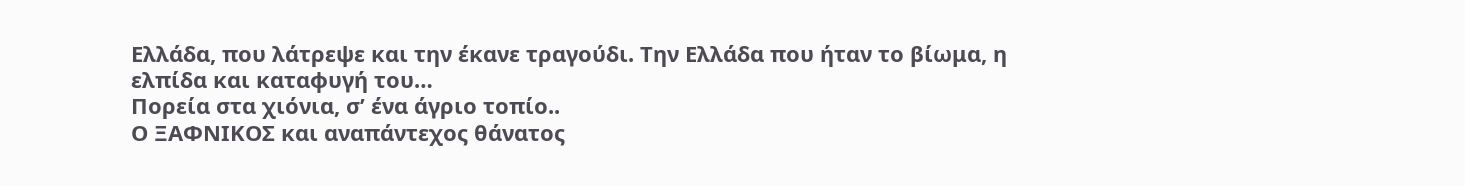Ελλάδα, που λάτρεψε και την έκανε τραγούδι. Την Ελλάδα που ήταν το βίωμα, η ελπίδα και καταφυγή του…
Πορεία στα χιόνια, σ’ ένα άγριο τοπίο..
Ο ΞΑΦΝΙΚΟΣ και αναπάντεχος θάνατος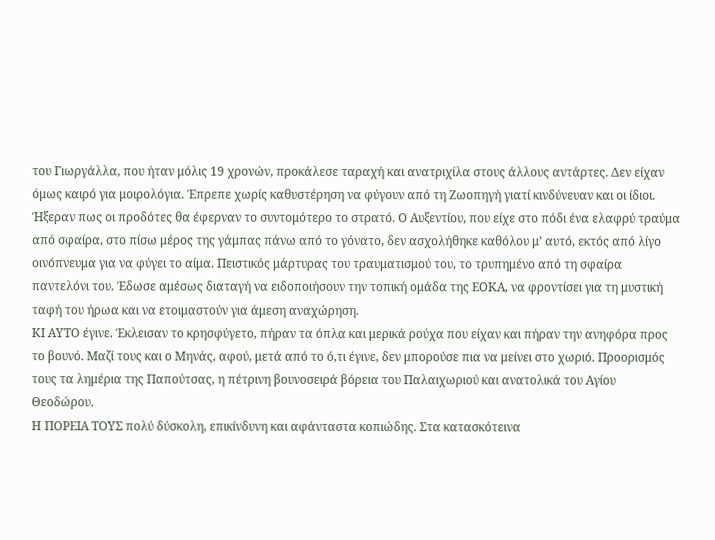του Γιωργάλλα, που ήταν μόλις 19 χρονών, προκάλεσε ταραχή και ανατριχίλα στους άλλους αντάρτες. Δεν είχαν όμως καιρό για μοιρολόγια. Έπρεπε χωρίς καθυστέρηση να φύγουν από τη Ζωοπηγή γιατί κινδύνευαν και οι ίδιοι. Ήξεραν πως οι προδότες θα έφερναν το συντομότερο το στρατό. Ο Αυξεντίου, που είχε στο πόδι ένα ελαφρύ τραύμα από σφαίρα, στο πίσω μέρος της γάμπας πάνω από το γόνατο, δεν ασχολήθηκε καθόλου μ’ αυτό, εκτός από λίγο οινόπνευμα για να φύγει το αίμα. Πειστικός μάρτυρας του τραυματισμού του, το τρυπημένο από τη σφαίρα παντελόνι του. Έδωσε αμέσως διαταγή να ειδοποιήσουν την τοπική ομάδα της ΕΟΚΑ, να φροντίσει για τη μυστική ταφή του ήρωα και να ετοιμαστούν για άμεση αναχώρηση.
ΚΙ ΑΥΤΟ έγινε. Έκλεισαν το κρησφύγετο, πήραν τα όπλα και μερικά ρούχα που είχαν και πήραν την ανηφόρα προς το βουνό. Μαζί τους και ο Μηνάς, αφού, μετά από το ό,τι έγινε, δεν μπορούσε πια να μείνει στο χωριό. Προορισμός τους τα λημέρια της Παπούτσας, η πέτρινη βουνοσειρά βόρεια του Παλαιχωριού και ανατολικά του Αγίου Θεοδώρου.
Η ΠΟΡΕΙΑ ΤΟΥΣ πολύ δύσκολη, επικίνδυνη και αφάνταστα κοπιώδης. Στα κατασκότεινα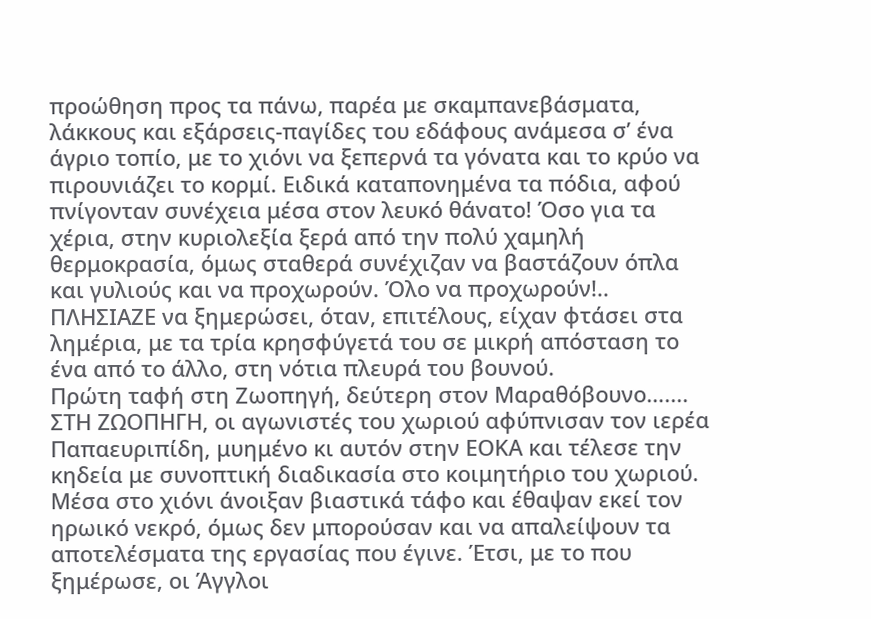προώθηση προς τα πάνω, παρέα με σκαμπανεβάσματα, λάκκους και εξάρσεις-παγίδες του εδάφους ανάμεσα σ’ ένα άγριο τοπίο, με το χιόνι να ξεπερνά τα γόνατα και το κρύο να πιρουνιάζει το κορμί. Ειδικά καταπονημένα τα πόδια, αφού πνίγονταν συνέχεια μέσα στον λευκό θάνατο! Όσο για τα χέρια, στην κυριολεξία ξερά από την πολύ χαμηλή θερμοκρασία, όμως σταθερά συνέχιζαν να βαστάζουν όπλα και γυλιούς και να προχωρούν. Όλο να προχωρούν!..
ΠΛΗΣΙΑΖΕ να ξημερώσει, όταν, επιτέλους, είχαν φτάσει στα λημέρια, με τα τρία κρησφύγετά του σε μικρή απόσταση το ένα από το άλλο, στη νότια πλευρά του βουνού.
Πρώτη ταφή στη Ζωοπηγή, δεύτερη στον Μαραθόβουνο…....
ΣΤΗ ΖΩΟΠΗΓΗ, οι αγωνιστές του χωριού αφύπνισαν τον ιερέα Παπαευριπίδη, μυημένο κι αυτόν στην ΕΟΚΑ και τέλεσε την κηδεία με συνοπτική διαδικασία στο κοιμητήριο του χωριού. Μέσα στο χιόνι άνοιξαν βιαστικά τάφο και έθαψαν εκεί τον ηρωικό νεκρό, όμως δεν μπορούσαν και να απαλείψουν τα αποτελέσματα της εργασίας που έγινε. Έτσι, με το που ξημέρωσε, οι Άγγλοι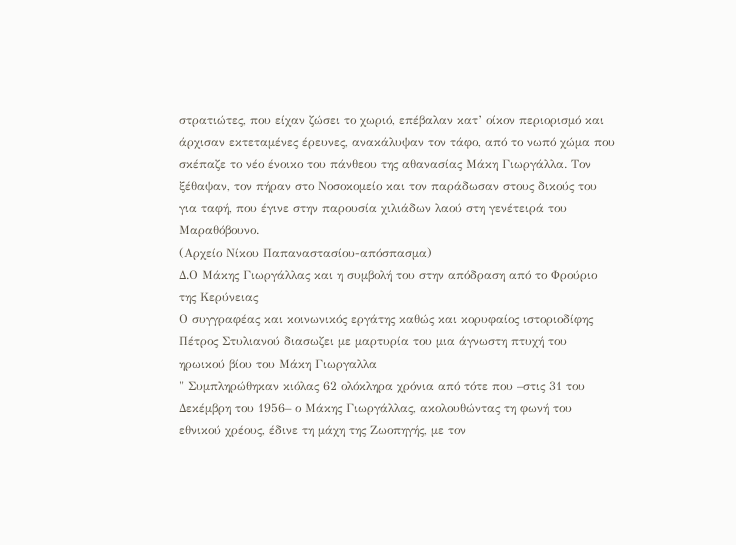στρατιώτες, που είχαν ζώσει το χωριό, επέβαλαν κατ’ οίκον περιορισμό και άρχισαν εκτεταμένες έρευνες, ανακάλυψαν τον τάφο, από το νωπό χώμα που σκέπαζε το νέο ένοικο του πάνθεου της αθανασίας Μάκη Γιωργάλλα. Τον ξέθαψαν, τον πήραν στο Νοσοκομείο και τον παράδωσαν στους δικούς του για ταφή, που έγινε στην παρουσία χιλιάδων λαού στη γενέτειρά του Μαραθόβουνο.
(Αρχείο Νίκου Παπαναστασίου-απόσπασμα)
Δ.Ο Μάκης Γιωργάλλας και η συμβολή του στην απόδραση από το Φρούριο της Κερύνειας
Ο συγγραφέας και κοινωνικός εργάτης καθώς και κορυφαίος ιστοριοδίφης Πέτρος Στυλιανού διασωζει με μαρτυρία του μια άγνωστη πτυχή του ηρωικού βίου του Μάκη Γιωργαλλα
" Συμπληρώθηκαν κιόλας 62 ολόκληρα χρόνια από τότε που –στις 31 του Δεκέμβρη του 1956– ο Μάκης Γιωργάλλας, ακολουθώντας τη φωνή του εθνικού χρέους, έδινε τη μάχη της Ζωοπηγής, με τον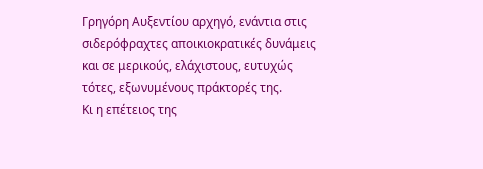Γρηγόρη Αυξεντίου αρχηγό, ενάντια στις σιδερόφραχτες αποικιοκρατικές δυνάμεις και σε μερικούς, ελάχιστους, ευτυχώς τότες, εξωνυμένους πράκτορές της.
Κι η επέτειος της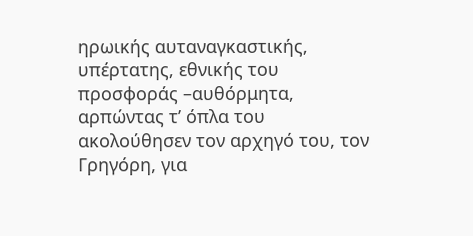ηρωικής αυταναγκαστικής, υπέρτατης, εθνικής του προσφοράς –αυθόρμητα, αρπώντας τ’ όπλα του ακολούθησεν τον αρχηγό του, τον Γρηγόρη, για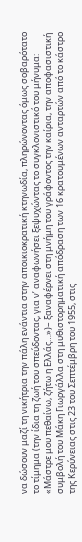να δώσουν μαζί τη νικήτρια την πάλη ενάντια στην αποικιοκρατική κτηνωδία, πληρώνοντας όμως σοβαρότατο το τίμημα (την ίδια τη ζωή του σπεύδοντας, για ν’ αναφωνήσει ξεψυχώντας το συγκλονιστικό του μήνυμα: «Μάστρε μου πεθαίνω, ζήτω η Ελλάς…»)– ξαναφέρνει στη μνήμη του γράφοντος την καίρια, την αποφασιστική συμβολή του Μάκη Γιωργάλλα στη μυθιστορηματική απόδραση των 16 κρατουμένων ανταρτών από το κάστρο της Κερύνειας στις 23 του Σεπτέμβρη του 1955, στις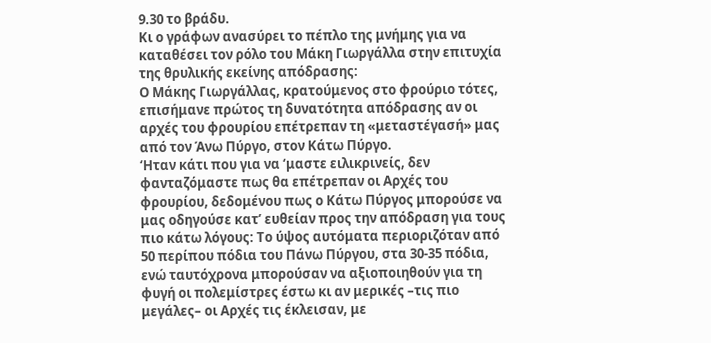9.30 το βράδυ.
Κι ο γράφων ανασύρει το πέπλο της μνήμης για να καταθέσει τον ρόλο του Μάκη Γιωργάλλα στην επιτυχία της θρυλικής εκείνης απόδρασης:
Ο Μάκης Γιωργάλλας, κρατούμενος στο φρούριο τότες, επισήμανε πρώτος τη δυνατότητα απόδρασης αν οι αρχές του φρουρίου επέτρεπαν τη «μεταστέγασή» μας από τον Άνω Πύργο, στον Κάτω Πύργο.
‘Ηταν κάτι που για να ‘μαστε ειλικρινείς, δεν φανταζόμαστε πως θα επέτρεπαν οι Αρχές του φρουρίου, δεδομένου πως ο Κάτω Πύργος μπορούσε να μας οδηγούσε κατ’ ευθείαν προς την απόδραση για τους πιο κάτω λόγους: Το ύψος αυτόματα περιοριζόταν από 50 περίπου πόδια του Πάνω Πύργου, στα 30-35 πόδια, ενώ ταυτόχρονα μπορούσαν να αξιοποιηθούν για τη φυγή οι πολεμίστρες έστω κι αν μερικές –τις πιο μεγάλες– οι Αρχές τις έκλεισαν, με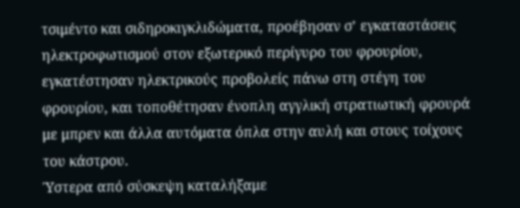τσιμέντο και σιδηροκιγκλιδώματα, προέβησαν σ’ εγκαταστάσεις ηλεκτροφωτισμού στον εξωτερικό περίγυρο του φρουρίου, εγκατέστησαν ηλεκτρικούς προβολείς πάνω στη στέγη του φρουρίου, και τοποθέτησαν ένοπλη αγγλική στρατιωτική φρουρά με μπρεν και άλλα αυτόματα όπλα στην αυλή και στους τοίχους του κάστρου.
Ύστερα από σύσκεψη καταλήξαμε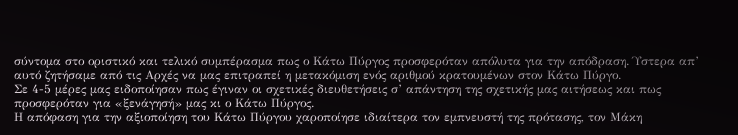σύντομα στο οριστικό και τελικό συμπέρασμα πως ο Κάτω Πύργος προσφερόταν απόλυτα για την απόδραση. Ύστερα απ’ αυτό ζητήσαμε από τις Αρχές να μας επιτραπεί η μετακόμιση ενός αριθμού κρατουμένων στον Κάτω Πύργο.
Σε 4-5 μέρες μας ειδοποίησαν πως έγιναν οι σχετικές διευθετήσεις σ’ απάντηση της σχετικής μας αιτήσεως και πως προσφερόταν για «ξενάγησή» μας κι ο Κάτω Πύργος.
Η απόφαση για την αξιοποίηση του Κάτω Πύργου χαροποίησε ιδιαίτερα τον εμπνευστή της πρότασης, τον Μάκη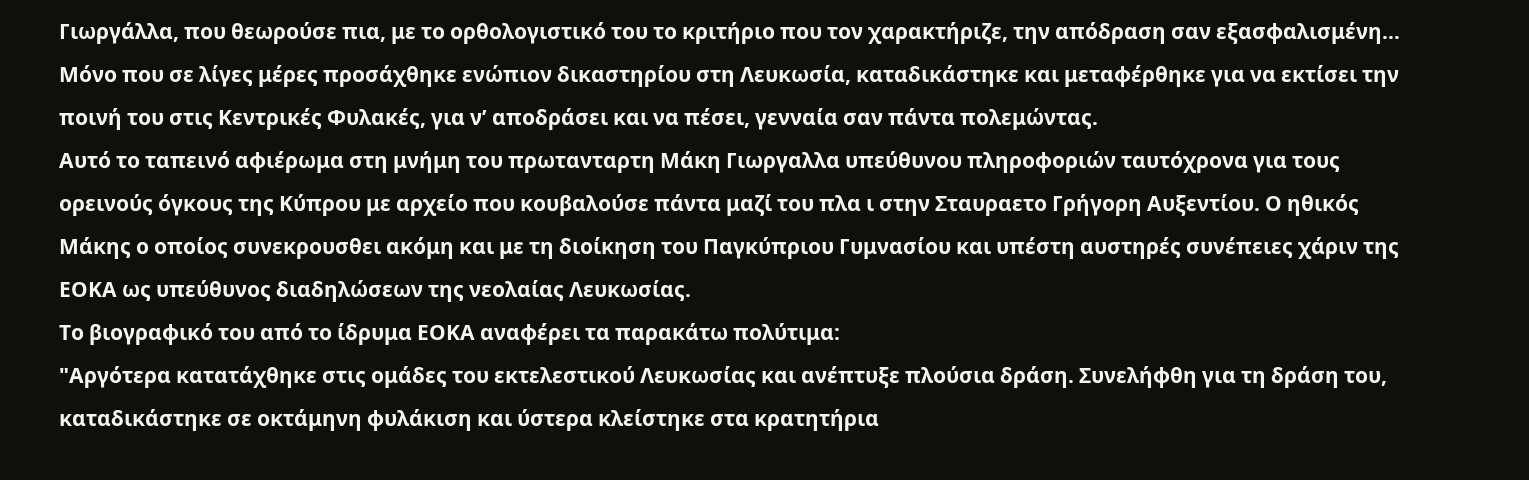Γιωργάλλα, που θεωρούσε πια, με το ορθολογιστικό του το κριτήριο που τον χαρακτήριζε, την απόδραση σαν εξασφαλισμένη…
Μόνο που σε λίγες μέρες προσάχθηκε ενώπιον δικαστηρίου στη Λευκωσία, καταδικάστηκε και μεταφέρθηκε για να εκτίσει την ποινή του στις Κεντρικές Φυλακές, για ν’ αποδράσει και να πέσει, γενναία σαν πάντα πολεμώντας.
Αυτό το ταπεινό αφιέρωμα στη μνήμη του πρωτανταρτη Μάκη Γιωργαλλα υπεύθυνου πληροφοριών ταυτόχρονα για τους ορεινούς όγκους της Κύπρου με αρχείο που κουβαλούσε πάντα μαζί του πλα ι στην Σταυραετο Γρήγορη Αυξεντίου. Ο ηθικός Μάκης ο οποίος συνεκρουσθει ακόμη και με τη διοίκηση του Παγκύπριου Γυμνασίου και υπέστη αυστηρές συνέπειες χάριν της ΕΟΚΑ ως υπεύθυνος διαδηλώσεων της νεολαίας Λευκωσίας.
Το βιογραφικό του από το ίδρυμα ΕΟΚΑ αναφέρει τα παρακάτω πολύτιμα:
"Αργότερα κατατάχθηκε στις ομάδες του εκτελεστικού Λευκωσίας και ανέπτυξε πλούσια δράση. Συνελήφθη για τη δράση του, καταδικάστηκε σε οκτάμηνη φυλάκιση και ύστερα κλείστηκε στα κρατητήρια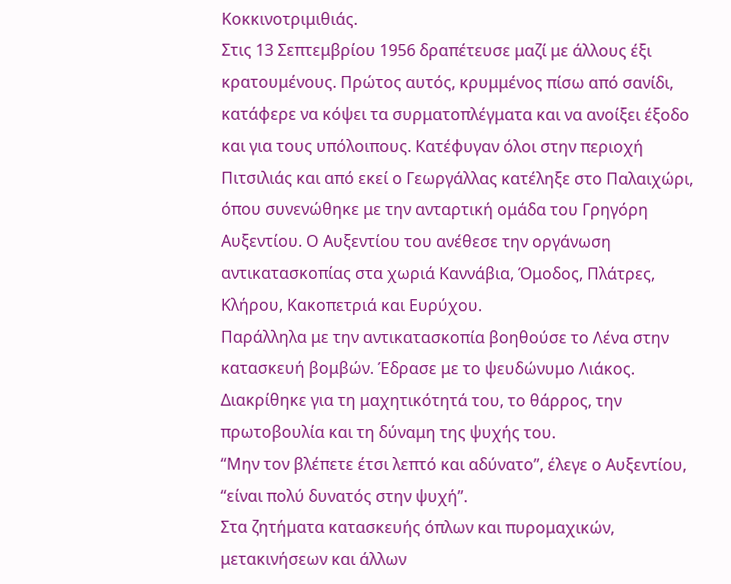Κοκκινοτριμιθιάς.
Στις 13 Σεπτεμβρίου 1956 δραπέτευσε μαζί με άλλους έξι κρατουμένους. Πρώτος αυτός, κρυμμένος πίσω από σανίδι, κατάφερε να κόψει τα συρματοπλέγματα και να ανοίξει έξοδο και για τους υπόλοιπους. Κατέφυγαν όλοι στην περιοχή Πιτσιλιάς και από εκεί ο Γεωργάλλας κατέληξε στο Παλαιχώρι, όπου συνενώθηκε με την ανταρτική ομάδα του Γρηγόρη Αυξεντίου. Ο Αυξεντίου του ανέθεσε την οργάνωση αντικατασκοπίας στα χωριά Καννάβια, Όμοδος, Πλάτρες, Κλήρου, Κακοπετριά και Ευρύχου.
Παράλληλα με την αντικατασκοπία βοηθούσε το Λένα στην κατασκευή βομβών. Έδρασε με το ψευδώνυμο Λιάκος. Διακρίθηκε για τη μαχητικότητά του, το θάρρος, την πρωτοβουλία και τη δύναμη της ψυχής του.
“Μην τον βλέπετε έτσι λεπτό και αδύνατο”, έλεγε ο Αυξεντίου, “είναι πολύ δυνατός στην ψυχή”.
Στα ζητήματα κατασκευής όπλων και πυρομαχικών, μετακινήσεων και άλλων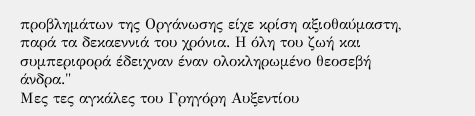προβλημάτων της Οργάνωσης είχε κρίση αξιοθαύμαστη, παρά τα δεκαεννιά του χρόνια. Η όλη του ζωή και συμπεριφορά έδειχναν έναν ολοκληρωμένο θεοσεβή άνδρα."
Μες τες αγκάλες του Γρηγόρη Αυξεντίου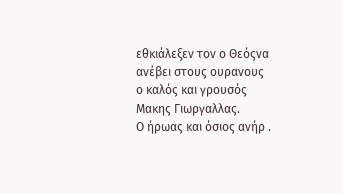εθκιάλεξεν τον ο Θεόςνα ανέβει στους ουρανους
ο καλός και γρουσός Μακης Γιωργαλλας.
Ο ήρωας και όσιος ανήρ .